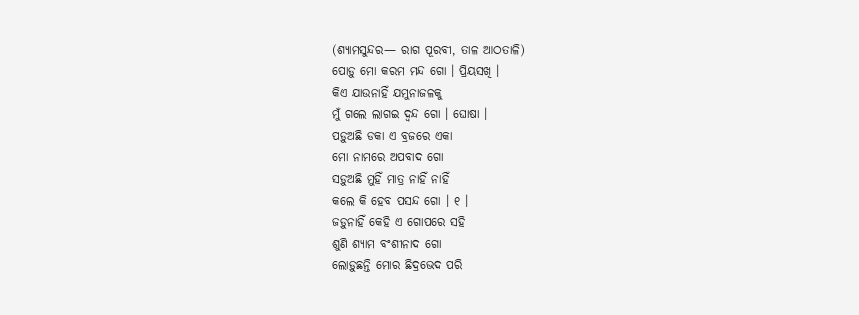(ଶ୍ୟାମସୁନ୍ଦର— ରାଗ ପୂରବୀ, ତାଳ ଆଠତାଳି)
ପୋଡ଼ୁ ମୋ କରମ ମନ୍ଦ ଗୋ । ପ୍ରିୟସଖି ।
କିଏ ଯାଉନାହିଁ ଯମୁନାଜଳକୁ
ମୁଁ ଗଲେ ଲାଗଇ ଦ୍ୱନ୍ଦ ଗୋ । ଘୋଷା ।
ପଡ଼ୁଅଛି ଡକା ଏ ବ୍ରଜରେ ଏକା
ମୋ ନାମରେ ଅପବାଦ ଗୋ
ସଡ଼ୁଅଛି ମୁହିଁ ମାତ୍ର ନାହିଁ ନାହିଁ
କଲେ କି ହେବ ପସନ୍ଦ ଗୋ । ୧ ।
ଜଡ଼ୁନାହିଁ କେହି ଏ ଗୋପରେ ସହି
ଶୁଣି ଶ୍ୟାମ ବଂଶୀନାଦ ଗୋ
ଲୋଡ଼ୁଛନ୍ତି ମୋର ଛିଦ୍ରଭେଦ ପରି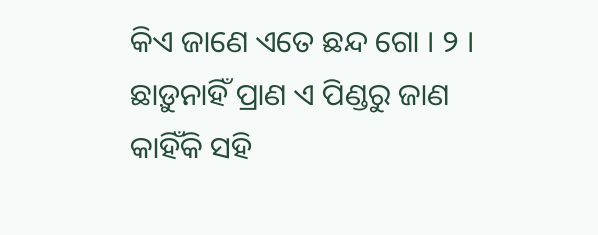କିଏ ଜାଣେ ଏତେ ଛନ୍ଦ ଗୋ । ୨ ।
ଛାଡ଼ୁନାହିଁ ପ୍ରାଣ ଏ ପିଣ୍ଡରୁ ଜାଣ
କାହିଁକି ସହି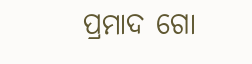ପ୍ରମାଦ ଗୋ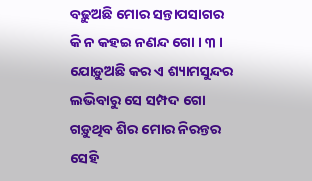ବଢ଼ୁଅଛି ମୋର ସନ୍ତାପସାଗର
କି ନ କହଇ ନଣନ୍ଦ ଗୋ । ୩ ।
ଯୋଡ଼ୁଅଛି କର ଏ ଶ୍ୟାମସୁନ୍ଦର
ଲଭିବାରୁ ସେ ସମ୍ପଦ ଗୋ
ଗଡ଼ୁଥିବ ଶିର ମୋର ନିରନ୍ତର
ସେହି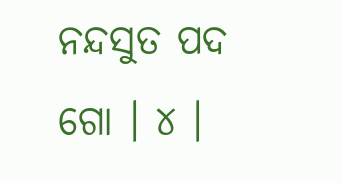ନନ୍ଦସୁତ ପଦ ଗୋ । ୪ ।